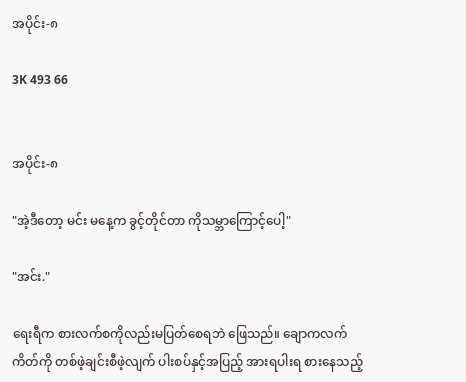အပိုင်း-၈

3K 493 66


အပိုင်း-၈

"အဲ့ဒီတော့ မင်း မနေ့က ခွင့်တိုင်တာ ကိုသမ္ဘာကြောင့်ပေါ့"

"အင်း."

ရေးရီက စားလက်စကိုလည်းမပြတ်စေရဘဲ ဖြေသည်။ ချောကလက်ကိတ်ကို တစ်ဖဲ့ချင်းစီဖဲ့လျက် ပါးစပ်နှင့်အပြည့် အားရပါးရ စားနေသည့်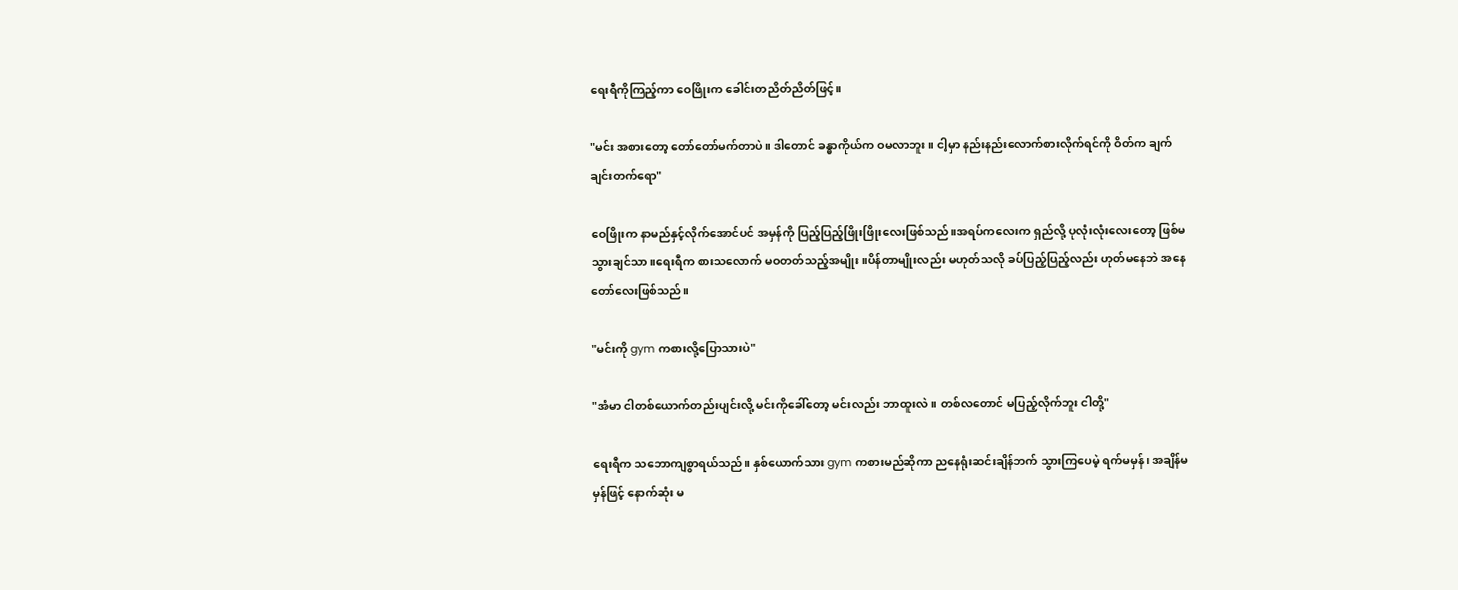ရေးရီကိုကြည့်ကာ ဝေဖြိုးက ခေါင်းတညိတ်ညိတ်ဖြင့်။

"မင်း အစားတော့ တော်တော်မက်တာပဲ။ ဒါတောင် ခန္ဓာကိုယ်က ဝမလာဘူး။ ငါ့မှာ နည်းနည်းလောက်စားလိုက်ရင်ကို ဝိတ်က ချက်ချင်းတက်ရော"

ဝေဖြိုးက နာမည်နှင့်လိုက်အောင်ပင် အမှန်ကို ပြည့်ပြည့်ဖြိုးဖြိုးလေးဖြစ်သည်။အရပ်ကလေးက ရှည်လို့ ပုလုံးလုံးလေးတော့ ဖြစ်မသွားချင်သာ။ရေးရီက စားသလောက် မဝတတ်သည့်အမျိုး။ပိန်တာမျိုးလည်း မဟုတ်သလို ခပ်ပြည့်ပြည့်လည်း ဟုတ်မနေဘဲ အနေတော်လေးဖြစ်သည်။

"မင်းကို gym ကစားလို့ပြောသားပဲ"

"အံမာ ငါတစ်ယောက်တည်းပျင်းလို့ မင်းကိုခေါ်တော့ မင်းလည်း ဘာထူးလဲ။ တစ်လတောင် မပြည့်လိုက်ဘူး ငါတို့"

ရေးရီက သဘောကျစွာရယ်သည်။ နှစ်ယောက်သား gym ကစားမည်ဆိုကာ ညနေရုံးဆင်းချိန်ဘက် သွားကြပေမဲ့ ရက်မမှန်၊ အချိန်မမှန်ဖြင့် နောက်ဆုံး မ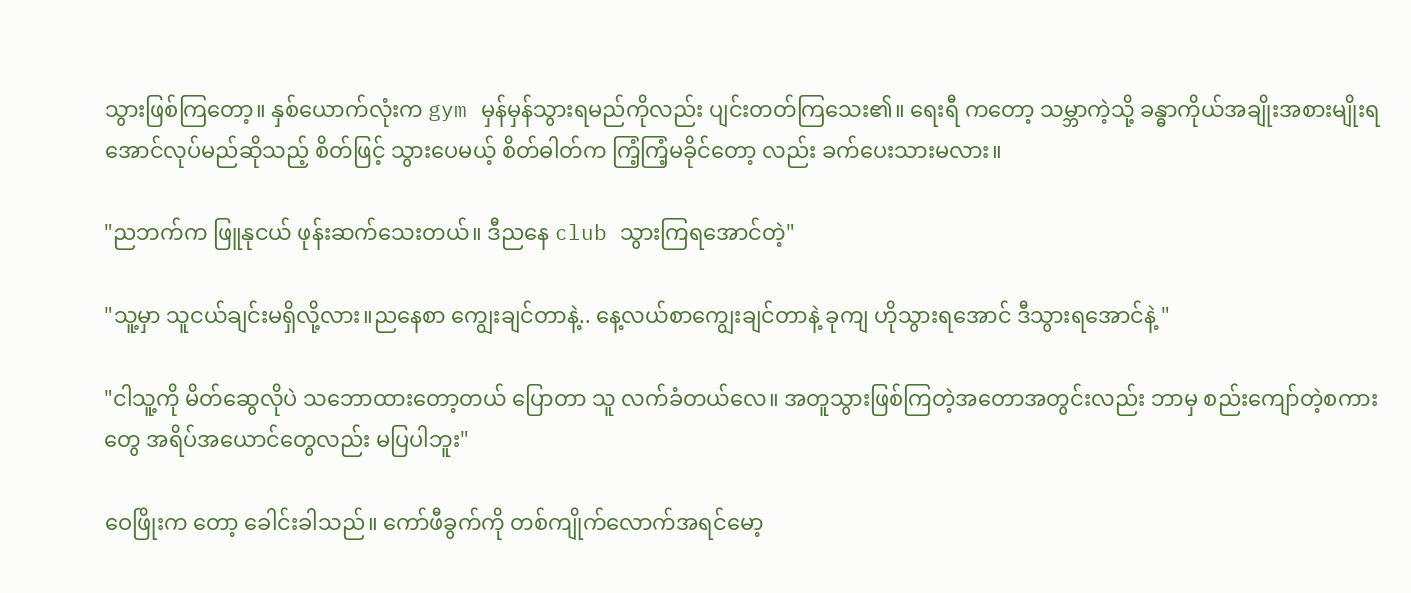သွားဖြစ်ကြတော့။ နှစ်ယောက်လုံးက gym မှန်မှန်သွားရမည်ကိုလည်း ပျင်းတတ်ကြသေး၏။ ရေးရီ ကတော့ သမ္ဘာကဲ့သို့ ခန္ဓာကိုယ်အချိုးအစားမျိုးရအောင်လုပ်မည်ဆိုသည့် စိတ်ဖြင့် သွားပေမယ့် စိတ်ဓါတ်က ကြံ့ကြံ့မခိုင်တော့ လည်း ခက်ပေးသားမလား။

"ညဘက်က ဖြူနုငယ် ဖုန်းဆက်သေးတယ်။ ဒီညနေ club သွားကြရအောင်တဲ့"

"သူ့မှာ သူငယ်ချင်းမရှိလို့လား။ညနေစာ ကျွေးချင်တာနဲ့.. နေ့လယ်စာကျွေးချင်တာနဲ့ ခုကျ ဟိုသွားရအောင် ဒီသွားရအောင်နဲ့ "

"ငါသူ့ကို မိတ်ဆွေလိုပဲ သဘောထားတော့တယ် ပြောတာ သူ လက်ခံတယ်လေ။ အတူသွားဖြစ်ကြတဲ့အတောအတွင်းလည်း ဘာမှ စည်းကျော်တဲ့စကားတွေ အရိပ်အယောင်တွေလည်း မပြပါဘူး"

ဝေဖြိုးက တော့ ခေါင်းခါသည်။ ကော်ဖီခွက်ကို တစ်ကျိုက်လောက်အရင်မော့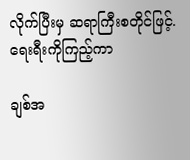လိုက်ပြီးမှ ဆရာကြီးစတိုင်ဖြင့်. ရေးရီးကိုကြည့်ကာ

ချစ်အ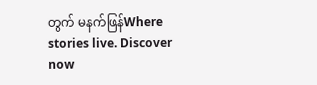တွက် မနက်ဖြန်Where stories live. Discover now